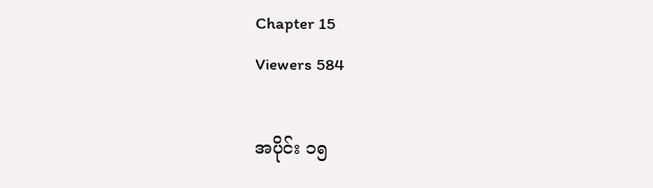Chapter 15
Viewers 584

အပိုင်း ၁၅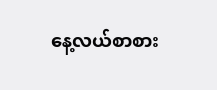နေ့လယ်စာစား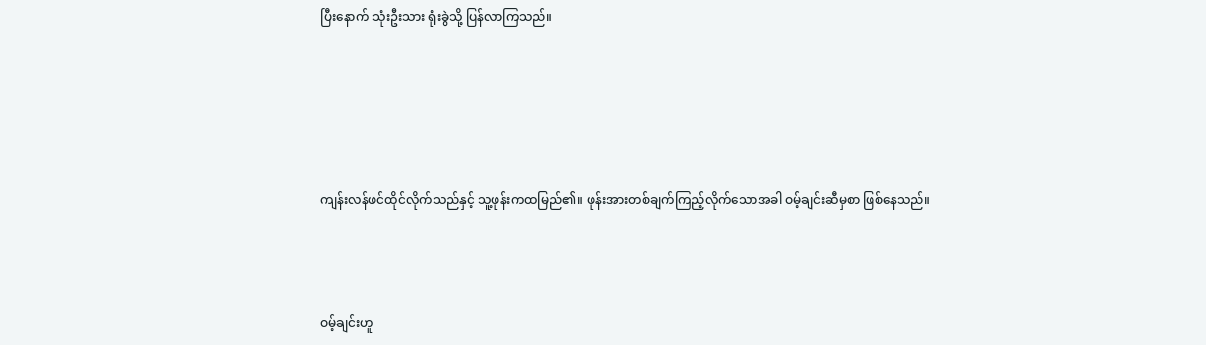ပြီးနောက် သုံးဦးသား ရုံးခွဲသို့ ပြန်လာကြသည်။





ကျန်းလန်ဖင်ထိုင်လိုက်သည်နှင့် သူ့ဖုန်းကထမြည်၏။ ဖုန်းအားတစ်ချက်ကြည့်လိုက်သောအခါ ဝမ့်ချင်းဆီမှစာ ဖြစ်နေသည်။



ဝမ့်ချင်းဟူ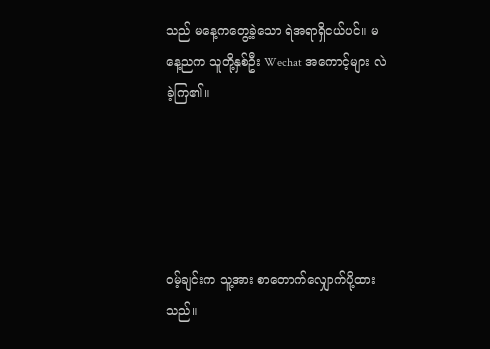သည် မနေ့ကတွေ့ခဲ့သော ရဲအရာရှိငယ်ပင်။ မနေ့ညက သူတို့နှစ်ဦး Wechat အကောင့်များ လဲခဲ့ကြ၏။





ဝမ့်ချင်းက သူ့အား စာတောက်လျှောက်ပို့ထားသည်။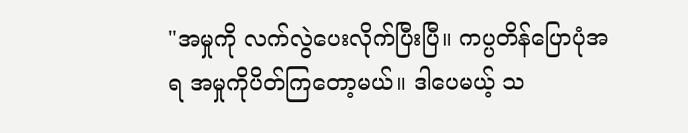"အမှုကို လက်လွဲပေးလိုက်ပြီးပြီ။ ကပ္ပတိန်ပြောပုံအရ အမှုကိုပိတ်ကြတော့မယ်။ ဒါပေမယ့် သ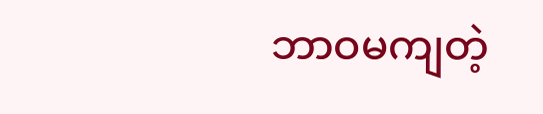ဘာဝမကျတဲ့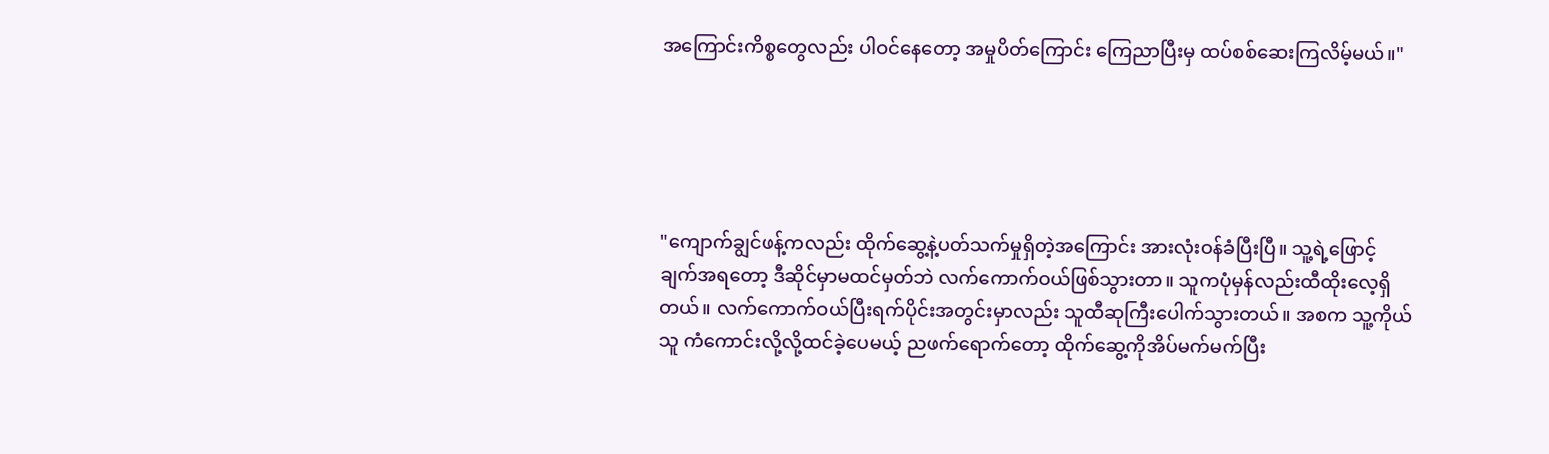အကြောင်းကိစ္စတွေလည်း ပါဝင်နေတော့ အမှုပိတ်ကြောင်း ကြေညာပြီးမှ ထပ်စစ်ဆေးကြလိမ့်မယ်။"





"ကျောက်ချွင်ဖန့်ကလည်း ထိုက်ဆွေ့နဲ့ပတ်သက်မှုရှိတဲ့အကြောင်း အားလုံးဝန်ခံပြီးပြီ။ သူ့ရဲ့ဖြောင့်ချက်အရတော့ ဒီဆိုင်မှာမထင်မှတ်ဘဲ လက်ကောက်ဝယ်ဖြစ်သွားတာ။ သူကပုံမှန်လည်းထီထိုးလေ့ရှိတယ်။ လက်ကောက်ဝယ်ပြီးရက်ပိုင်းအတွင်းမှာလည်း သူထီဆုကြီးပေါက်သွားတယ်။ အစက သူ့ကိုယ်သူ ကံကောင်းလို့လို့ထင်ခဲ့ပေမယ့် ညဖက်ရောက်တော့ ထိုက်ဆွေ့ကိုအိပ်မက်မက်ပြီး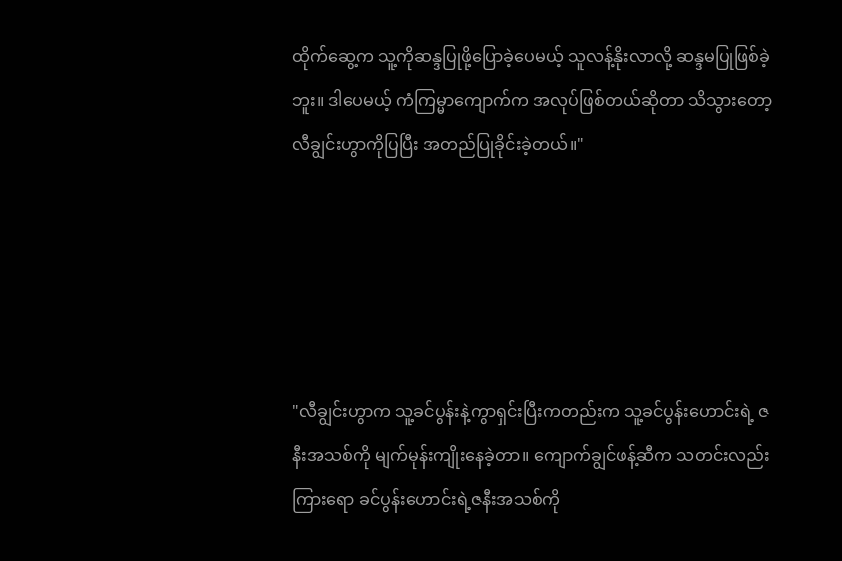ထိုက်ဆွေ့က သူ့ကိုဆန္ဒပြုဖို့ပြောခဲ့ပေမယ့် သူလန့်နိုးလာလို့ ဆန္ဒမပြုဖြစ်ခဲ့ဘူး။ ဒါပေမယ့် ကံကြမ္မာကျောက်က အလုပ်ဖြစ်တယ်ဆိုတာ သိသွားတော့ လီချွင်းဟွာကိုပြပြီး အတည်ပြုခိုင်းခဲ့တယ်။"





"လီချွင်းဟွာက သူ့ခင်ပွန်းနဲ့ကွာရှင်းပြီးကတည်းက သူ့ခင်ပွန်းဟောင်းရဲ့ ဇနီးအသစ်ကို မျက်မုန်းကျိုးနေခဲ့တာ။ ကျောက်ချွင်ဖန့်ဆီက သတင်းလည်းကြားရော ခင်ပွန်းဟောင်းရဲ့ဇနီးအသစ်ကို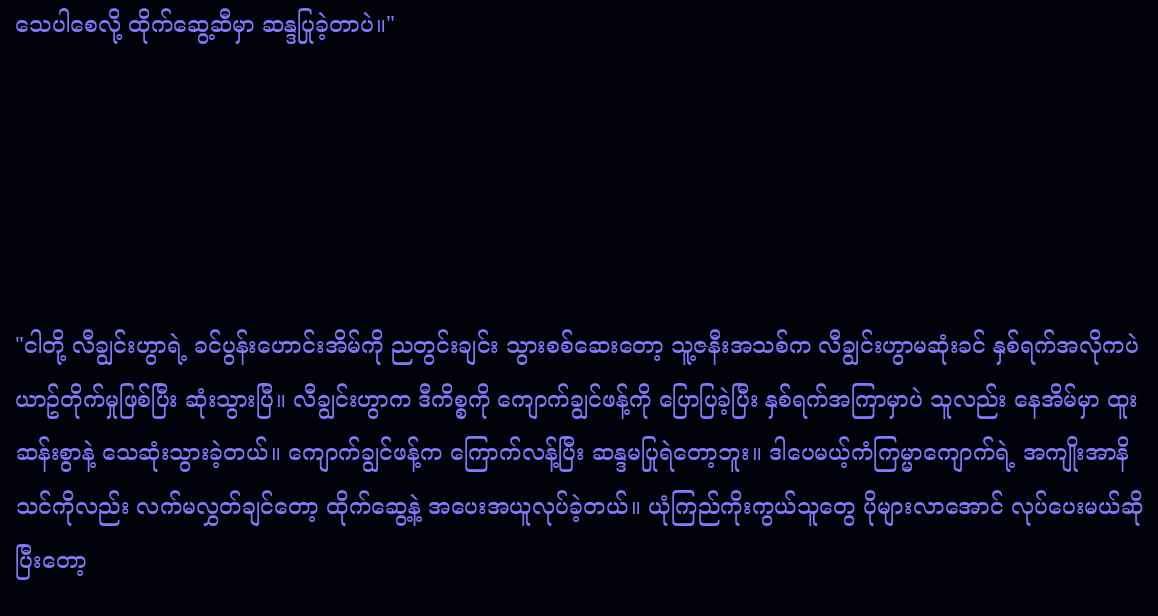သေပါစေလို့ ထိုက်ဆွေ့ဆီမှာ ဆန္ဒပြုခဲ့တာပဲ။"





"ငါတို့ လီချွင်းဟွာရဲ့ ခင်ပွန်းဟောင်းအိမ်ကို ညတွင်းချင်း သွားစစ်ဆေးတော့ သူ့ဇနီးအသစ်က လီချွင်းဟွာမဆုံးခင် နှစ်ရက်အလိုကပဲ ယာဥ်တိုက်မှုဖြစ်ပြီး ဆုံးသွားပြီ။ လီချွင်းဟွာက ဒီကိစ္စကို ကျောက်ချွင်ဖန့်ကို ပြောပြခဲ့ပြီး နှစ်ရက်အကြာမှာပဲ သူလည်း နေအိမ်မှာ ထူးဆန်းစွာနဲ့ သေဆုံးသွားခဲ့တယ်။ ကျောက်ချွင်ဖန့်က ကြောက်လန့်ပြီး ဆန္ဒမပြုရဲတော့ဘူး။ ဒါပေမယ့်ကံကြမ္မာကျောက်ရဲ့ အကျိုးအာနိသင်ကိုလည်း လက်မလွှတ်ချင်တော့ ထိုက်ဆွေ့နဲ့ အပေးအယူလုပ်ခဲ့တယ်။ ယုံကြည်ကိုးကွယ်သူတွေ ပိုများလာအောင် လုပ်ပေးမယ်ဆိုပြီးတော့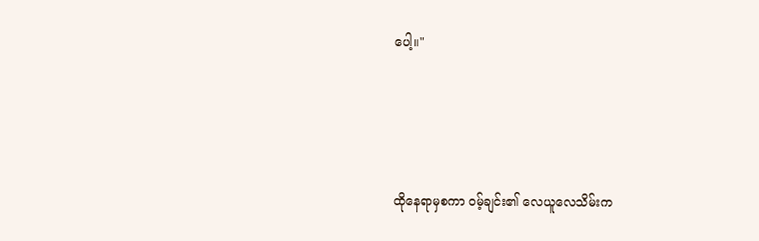ပေါ့။"





ထိုနေရာမှစကာ ဝမ့်ချင်း၏ လေယူလေသိမ်းက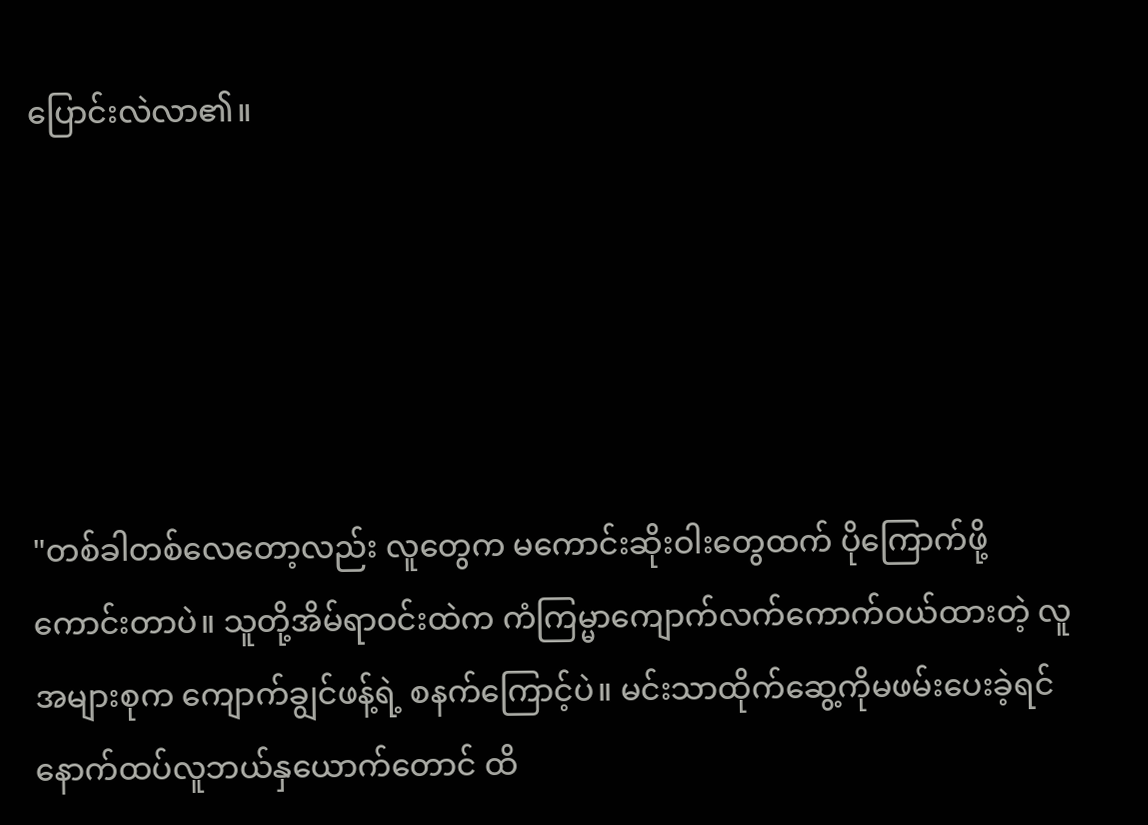ပြောင်းလဲလာ၏။





"တစ်ခါတစ်လေတော့လည်း လူတွေက မကောင်းဆိုးဝါးတွေထက် ပိုကြောက်ဖို့ကောင်းတာပဲ။ သူတို့အိမ်ရာဝင်းထဲက ကံကြမ္မာကျောက်လက်ကောက်ဝယ်ထားတဲ့ လူအများစုက ကျောက်ချွင်ဖန့်ရဲ့ စနက်ကြောင့်ပဲ။ မင်းသာထိုက်ဆွေ့ကိုမဖမ်းပေးခဲ့ရင် နောက်ထပ်လူဘယ်နှယောက်တောင် ထိ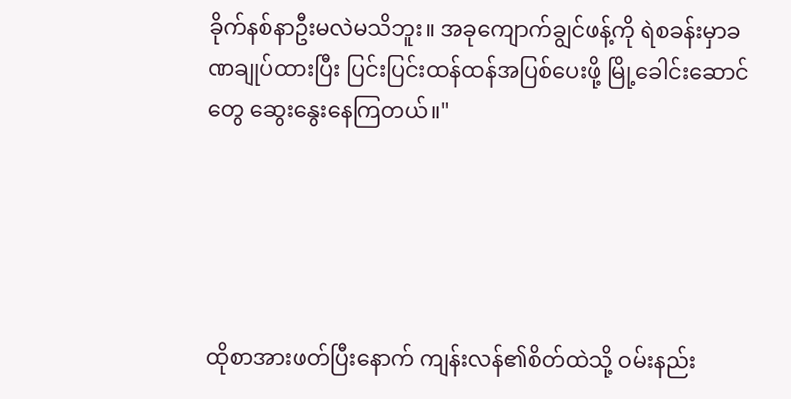ခိုက်နစ်နာဦးမလဲမသိဘူး။ အခုကျောက်ချွင်ဖန့်ကို ရဲစခန်းမှာခဏချုပ်ထားပြီး ပြင်းပြင်းထန်ထန်အပြစ်ပေးဖို့ မြို့ခေါင်းဆောင်တွေ ဆွေးနွေးနေကြတယ်။"





ထိုစာအားဖတ်ပြီးနောက် ကျန်းလန်၏စိတ်ထဲသို့ ဝမ်းနည်း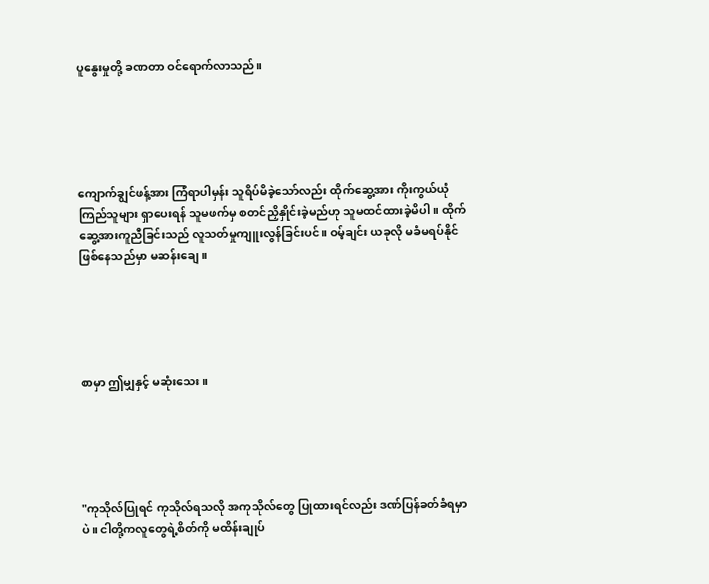ပူနွေးမှုတို့ ခဏတာ ဝင်ရောက်လာသည်။





ကျောက်ချွင်ဖန့်အား ကြံရာပါမှန်း သူရိပ်မိခဲ့သော်လည်း ထိုက်ဆွေ့အား ကိုးကွယ်ယုံကြည်သူများ ရှာပေးရန် သူမဖက်မှ စတင်ညှိနှိုင်းခဲ့မည်ဟု သူမထင်ထားခဲ့မိပါ။ ထိုက်ဆွေ့အားကူညီခြင်းသည် လူသတ်မှုကျူးလွန်ခြင်းပင်။ ဝမ့်ချင်း ယခုလို မခံမရပ်နိုင်ဖြစ်နေသည်မှာ မဆန်းချေ။





စာမှာ ဤမျှနှင့် မဆုံးသေး။





"ကုသိုလ်ပြုရင် ကုသိုလ်ရသလို အကုသိုလ်တွေ ပြုထားရင်လည်း ဒဏ်ပြန်ခတ်ခံရမှာပဲ။ ငါတို့ကလူတွေရဲ့စိတ်ကို မထိန်းချုပ်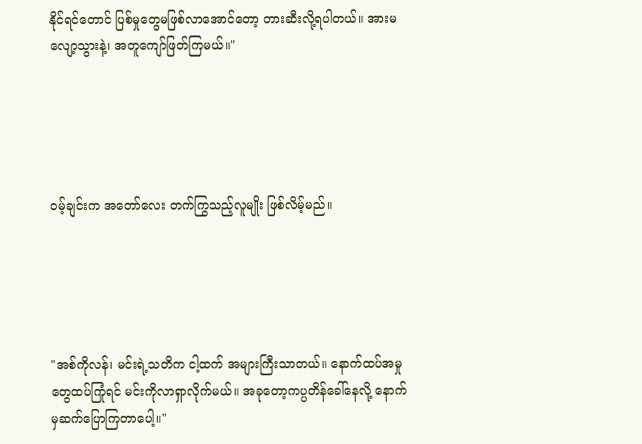နိုင်ရင်တောင် ပြစ်မှုတွေမဖြစ်လာအောင်တော့ တားဆီးလို့ရပါတယ်။ အားမလျော့သွားနဲ့၊ အတူကျော်ဖြတ်ကြမယ်။"





ဝမ့်ချင်းက အတော်လေး တက်ကြွသည့်လူမျိုး ဖြစ်လိမ့်မည်။





"အစ်ကိုလန်၊ မင်းရဲ့သတိက ငါ့ထက် အများကြီးသာတယ်။ နောက်ထပ်အမှုတွေထပ်ကြုံရင် မင်းကိုလာရှာလိုက်မယ်။ အခုတော့ကပ္ပတိန်ခေါ်နေလို့ နောက်မှဆက်ပြောကြတာပေါ့။"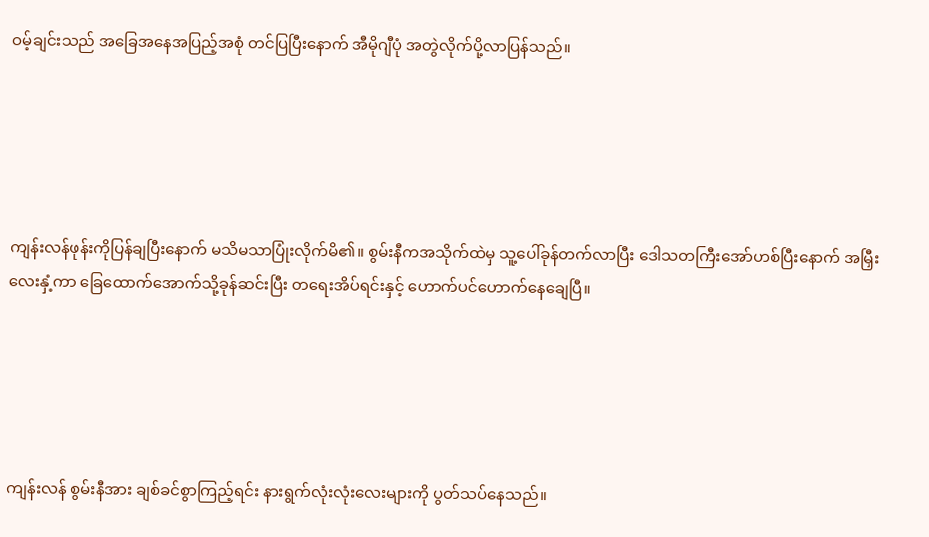ဝမ့်ချင်းသည် အခြေအနေအပြည့်အစုံ တင်ပြပြီးနောက် အီမိုဂျီပုံ အတွဲလိုက်ပို့လာပြန်သည်။





ကျန်းလန်ဖုန်းကိုပြန်ချပြီးနောက် မသိမသာပြုံးလိုက်မိ၏။ စွမ်းနီကအသိုက်ထဲမှ သူ့ပေါ်ခုန်တက်လာပြီး ဒေါသတကြီးအော်ဟစ်ပြီးနောက် အမြှီးလေးနှံ့ကာ ခြေထောက်အောက်သို့ခုန်ဆင်းပြီး တရေးအိပ်ရင်းနှင့် ဟောက်ပင်ဟောက်နေချေပြီ။





ကျန်းလန် စွမ်းနီအား ချစ်ခင်စွာကြည့်ရင်း နားရွက်လုံးလုံးလေးများကို ပွတ်သပ်နေသည်။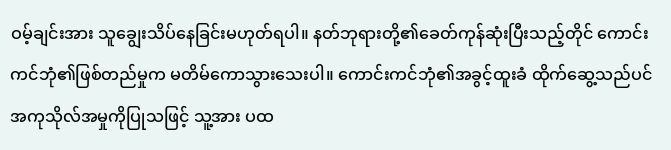ဝမ့်ချင်းအား သူချွေးသိပ်နေခြင်းမဟုတ်ရပါ။ နတ်ဘုရားတို့၏ခေတ်ကုန်ဆုံးပြီးသည့်တိုင် ကောင်းကင်ဘုံ၏ဖြစ်တည်မှုက မတိမ်ကောသွားသေးပါ။ ကောင်းကင်ဘုံ၏အခွင့်ထူးခံ ထိုက်ဆွေ့သည်ပင် အကုသိုလ်အမှုကိုပြုသဖြင့် သူ့အား ပထ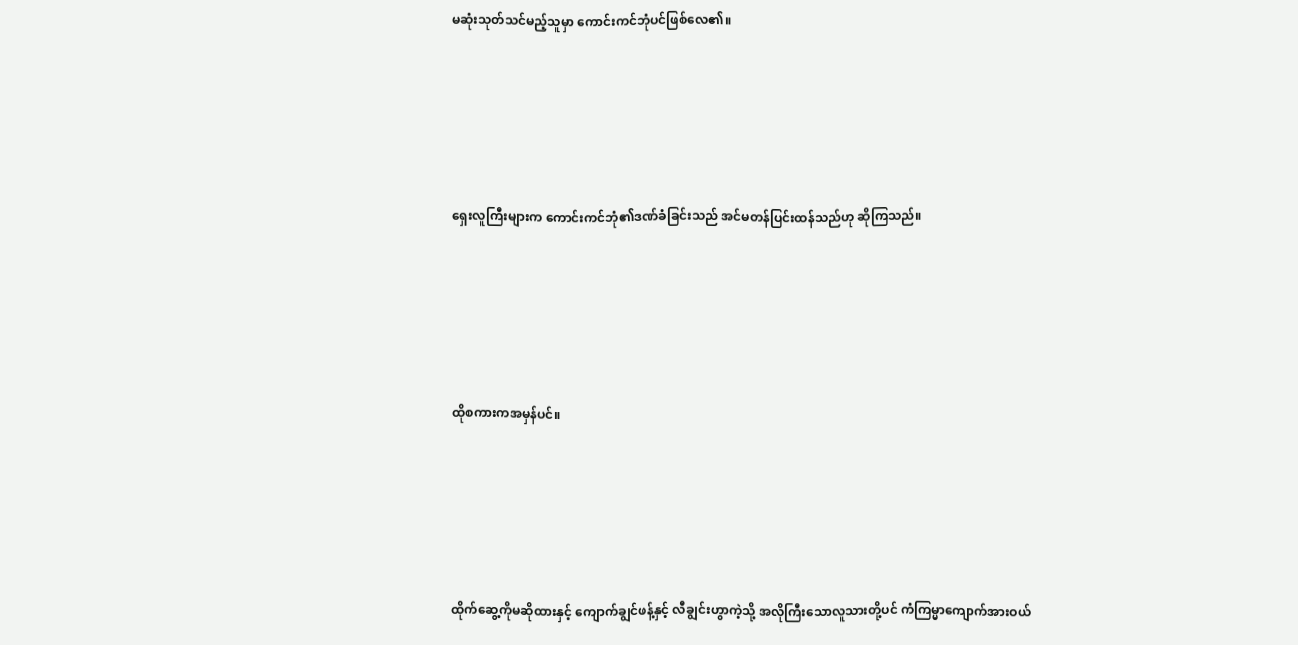မဆုံးသုတ်သင်မည့်သူမှာ ကောင်းကင်ဘုံပင်ဖြစ်လေ၏။





ရှေးလူကြီးများက ကောင်းကင်ဘုံ၏ဒဏ်ခံခြင်းသည် အင်မတန်ပြင်းထန်သည်ဟု ဆိုကြသည်။





ထိုစကားကအမှန်ပင်။





ထိုက်ဆွေ့ကိုမဆိုထားနှင့် ကျောက်ချွင်ဖန့်နှင့် လီချွင်းဟွာကဲ့သို့ အလိုကြီးသောလူသားတို့ပင် ကံကြမ္မာကျောက်အားဝယ်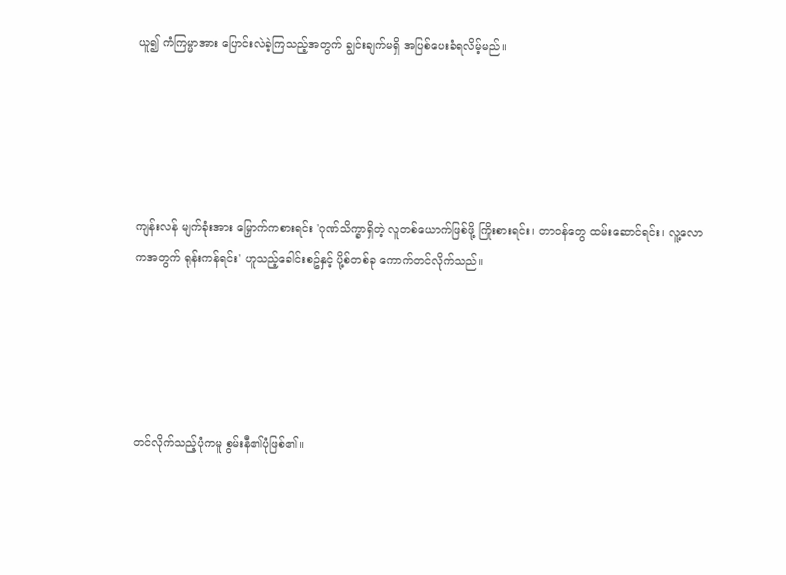ယူ၍ ကံကြမ္မာအား ပြောင်းလဲခဲ့ကြသည့်အတွက် ချွင်းချက်မရှိ အပြစ်ပေးခံရလိမ့်မည်။





ကျန်းလန် မျက်ခုံးအား မြှောက်ကစားရင်း 'ဂုဏ်သိက္ခာရှိတဲ့ လူတစ်ယောက်ဖြစ်ဖို့ ကြိုးစားရင်း၊ တာဝန်တွေ ထမ်းဆောင်ရင်း၊ လူ့လောကအတွက် ရုန်းကန်ရင်း' ဟူသည့်ခေါင်းစဥ်နှင့် ပို့စ်တစ်ခု ကောက်တင်လိုက်သည်။





တင်လိုက်သည့်ပုံကမူ စွမ်းနီ၏ပုံဖြစ်၏။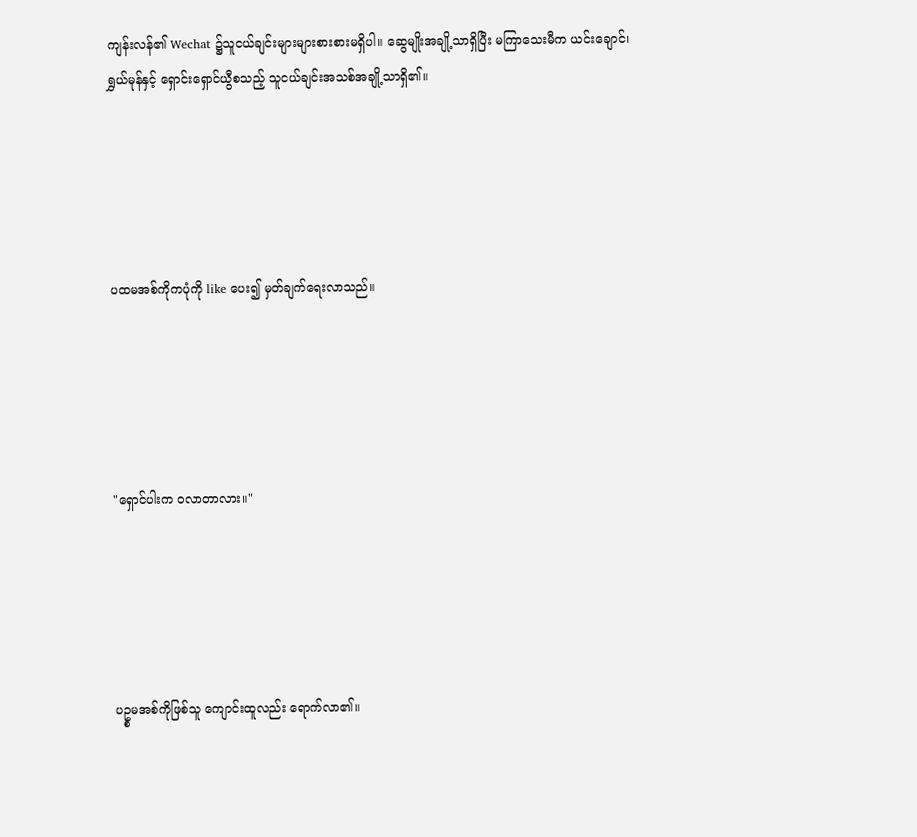ကျန်းလန်၏ Wechat ၌သူငယ်ချင်းများများစားစားမရှိပါ။ ဆွေမျိုးအချို့သာရှိပြီး မကြာသေးမီက ယင်းချောင်၊ ရွှယ်မုန်နှင့် ရှောင်းရှောင်ယွီစသည့် သူငယ်ချင်းအသစ်အချို့သာရှိ၏။





ပထမအစ်ကိုကပုံကို like ပေး၍ မှတ်ချက်ရေးလာသည်။





"ရှောင်ပါးက ဝလာတာလား။"





ပဥ္စမအစ်ကိုဖြစ်သူ ကျောင်းထူလည်း ရောက်လာ၏။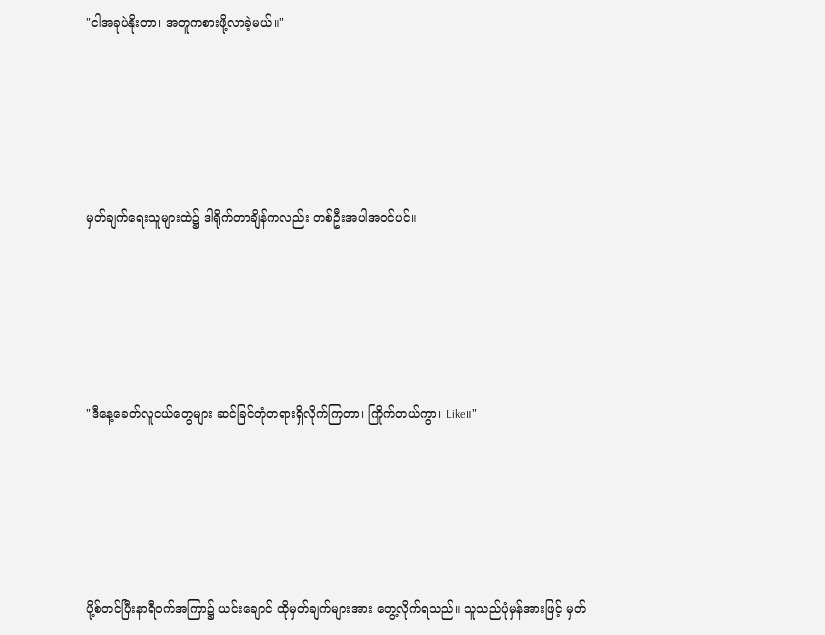"ငါအခုပဲနိုးတာ၊ အတူကစားဖို့လာခဲ့မယ်။"





မှတ်ချက်ရေးသူများထဲ၌ ဒါရိုက်တာချိန်ကလည်း တစ်ဦးအပါအဝင်ပင်။





"ဒီနေ့ခေတ်လူငယ်တွေများ ဆင်ခြင်တုံတရားရှိလိုက်ကြတာ၊ ကြိုက်တယ်ကွာ၊ Like။"





ပို့စ်တင်ပြီးနာရီဝက်အကြာ၌ ယင်းချောင် ထိုမှတ်ချက်များအား တွေ့လိုက်ရသည်။ သူသည်ပုံမှန်အားဖြင့် မှတ်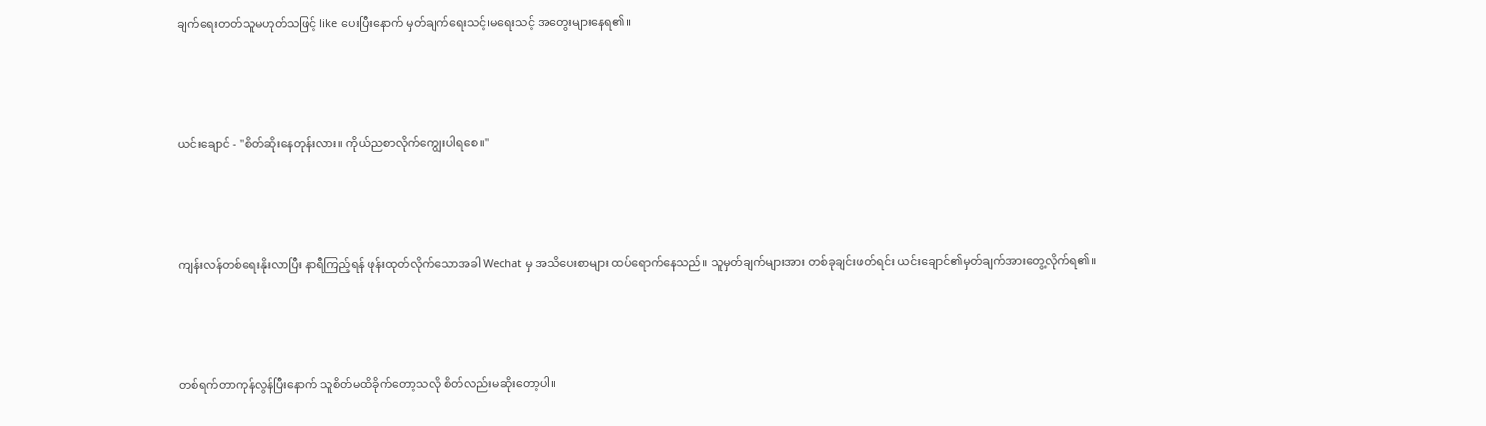ချက်ရေးတတ်သူမဟုတ်သဖြင့် like ပေးပြီးနောက် မှတ်ချက်ရေးသင့်၊မရေးသင့် အတွေးများနေရ၏။





ယင်းချောင် - "စိတ်ဆိုးနေတုန်းလား။ ကိုယ်ညစာလိုက်ကျွေးပါရစေ။"





ကျန်းလန်တစ်ရေးနိုးလာပြီး နာရီကြည့်ရန် ဖုန်းထုတ်လိုက်သောအခါ Wechat မှ အသိပေးစာများ ထပ်ရောက်နေသည်။ သူမှတ်ချက်များအား တစ်ခုချင်းဖတ်ရင်း ယင်းချောင်၏မှတ်ချက်အားတွေ့လိုက်ရ၏။





တစ်ရက်တာကုန်လွန်ပြီးနောက် သူစိတ်မထိခိုက်တော့သလို စိတ်လည်းမဆိုးတော့ပါ။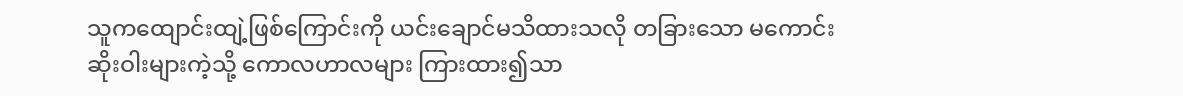သူကထျောင်းထျဲ့ဖြစ်ကြောင်းကို ယင်းချောင်မသိထားသလို တခြားသော မကောင်းဆိုးဝါးများကဲ့သို့ ကောလဟာလများ ကြားထား၍သာ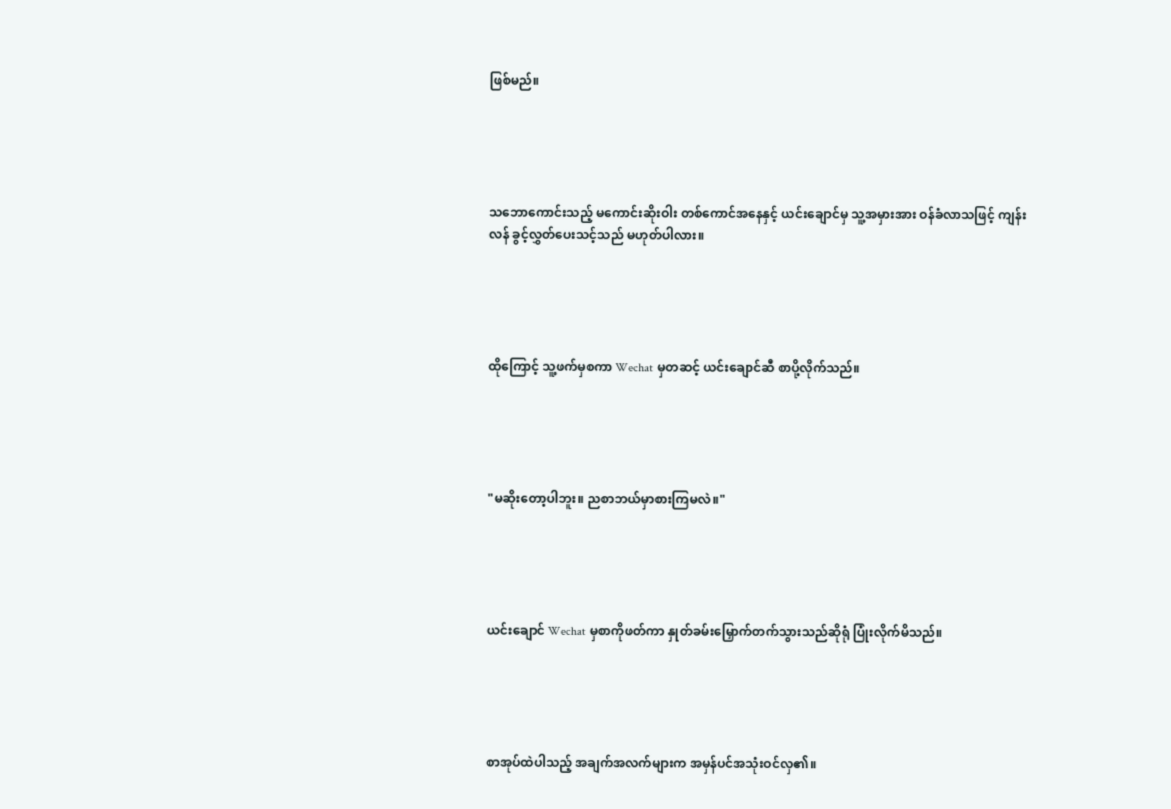ဖြစ်မည်။





သဘောကောင်းသည့် မကောင်းဆိုးဝါး တစ်ကောင်အနေနှင့် ယင်းချောင်မှ သူ့အမှားအား ဝန်ခံလာသဖြင့် ကျန်းလန် ခွင့်လွှတ်ပေးသင့်သည် မဟုတ်ပါလား။





ထိုကြောင့် သူ့ဖက်မှစကာ Wechat မှတဆင့် ယင်းချောင်ဆီ စာပို့လိုက်သည်။





"မဆိုးတော့ပါဘူး။ ညစာဘယ်မှာစားကြမလဲ။"





ယင်းချောင် Wechat မှစာကိုဖတ်ကာ နှုတ်ခမ်းမြှောက်တက်သွားသည်ဆိုရုံ ပြုံးလိုက်မိသည်။





စာအုပ်ထဲပါသည့် အချက်အလက်များက အမှန်ပင်အသုံးဝင်လှ၏။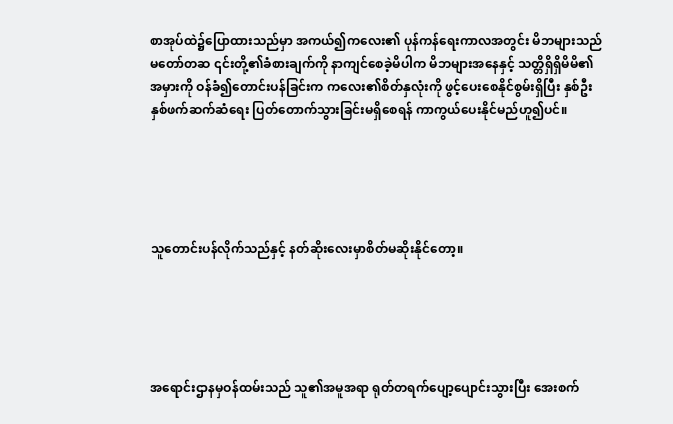စာအုပ်ထဲ၌ပြောထားသည်မှာ အကယ်၍ကလေး၏ ပုန်ကန်ရေးကာလအတွင်း မိဘများသည်မတော်တဆ ၎င်းတို့၏ခံစားချက်ကို နာကျင်စေခဲ့မိပါက မိဘများအနေနှင့် သတ္တိရှိရှိမိမိ၏အမှားကို ဝန်ခံ၍တောင်းပန်ခြင်းက ကလေး၏စိတ်နှလုံးကို ဖွင့်ပေးစေနိုင်စွမ်းရှိပြီး နှစ်ဦးနှစ်ဖက်ဆက်ဆံရေး ပြတ်တောက်သွားခြင်းမရှိစေရန် ကာကွယ်ပေးနိုင်မည်ဟူ၍ပင်။





သူတောင်းပန်လိုက်သည်နှင့် နတ်ဆိုးလေးမှာစိတ်မဆိုးနိုင်တော့။





အရောင်းဌာနမှဝန်ထမ်းသည် သူ၏အမူအရာ ရုတ်တရက်ပျော့ပျောင်းသွားပြီး အေးစက်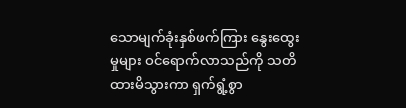သောမျက်ခုံးနှစ်ဖက်ကြား နွေးထွေးမှုများ ဝင်ရောက်လာသည်ကို သတိထားမိသွားကာ ရှက်ရွံ့စွာ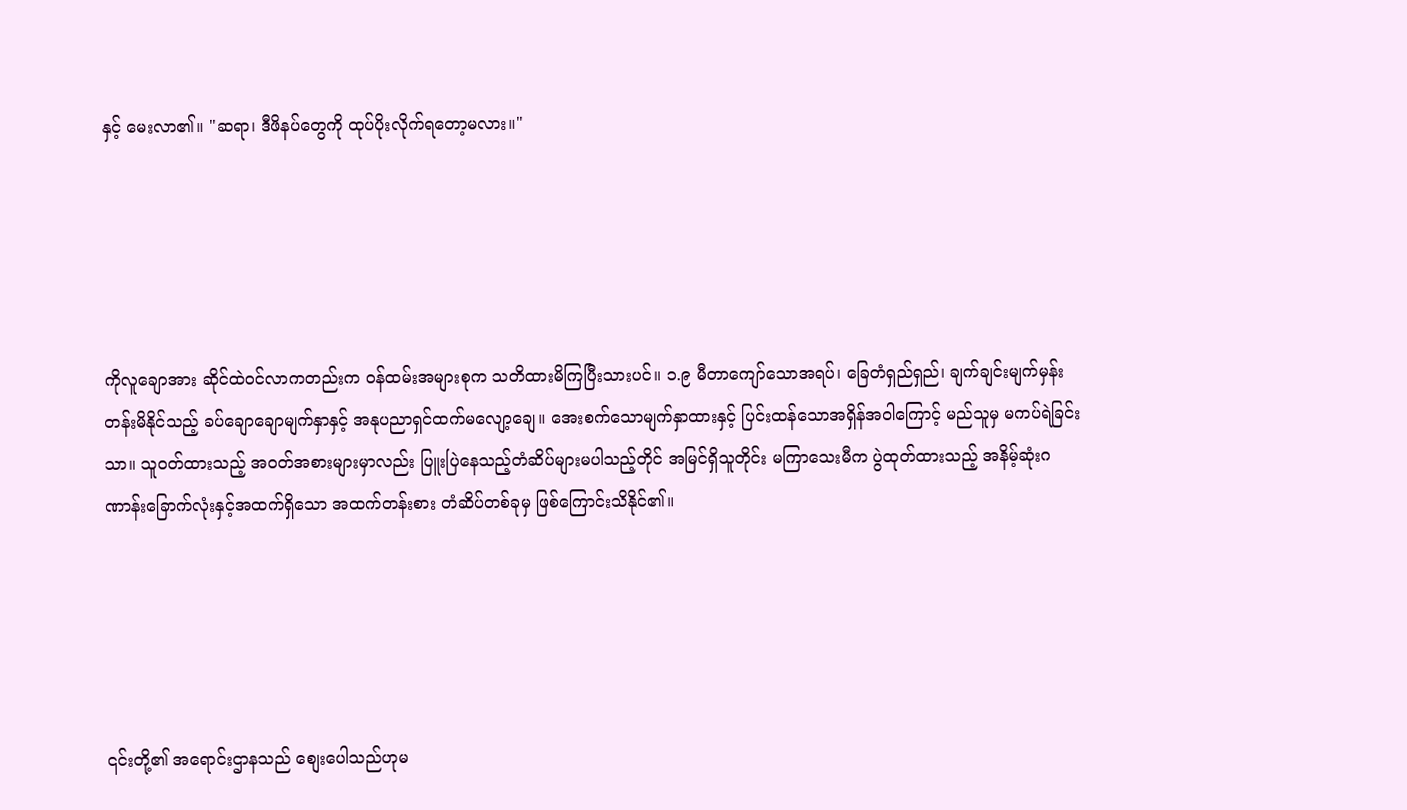နှင့် မေးလာ၏။ "ဆရာ၊ ဒီဖိနပ်တွေကို ထုပ်ပိုးလိုက်ရတော့မလား။"





ကိုလူချောအား ဆိုင်ထဲဝင်လာကတည်းက ဝန်ထမ်းအများစုက သတိထားမိကြပြီးသားပင်။ ၁.၉ မီတာကျော်သောအရပ်၊ ခြေတံရှည်ရှည်၊ ချက်ချင်းမျက်မှန်းတန်းမိနိုင်သည့် ခပ်ချောချောမျက်နှာနှင့် အနုပညာရှင်ထက်မလျော့ချေ။ အေးစက်သောမျက်နှာထားနှင့် ပြင်းထန်သောအရှိန်အဝါကြောင့် မည်သူမှ မကပ်ရဲခြင်းသာ။ သူဝတ်ထားသည့် အဝတ်အစားများမှာလည်း ပြူးပြဲနေသည့်တံဆိပ်များမပါသည့်တိုင် အမြင်ရှိသူတိုင်း မကြာသေးမီက ပွဲထုတ်ထားသည့် အနိမ့်ဆုံးဂဏာန်းခြောက်လုံးနှင့်အထက်ရှိသော အထက်တန်းစား တံဆိပ်တစ်ခုမှ ဖြစ်ကြောင်းသိနိုင်၏။





၎င်းတို့၏ အရောင်းဌာနသည် စျေးပေါသည်ဟုမ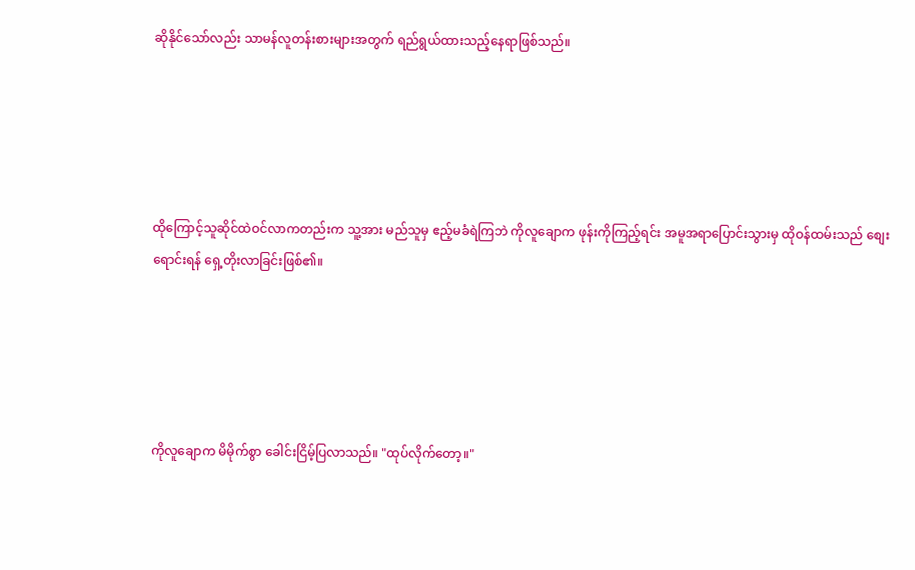ဆိုနိုင်သော်လည်း သာမန်လူတန်းစားများအတွက် ရည်ရွယ်ထားသည့်နေရာဖြစ်သည်။





ထိုကြောင့်သူဆိုင်ထဲဝင်လာကတည်းက သူ့အား မည်သူမှ ဧည့်မခံရဲကြဘဲ ကိုလူချောက ဖုန်းကိုကြည့်ရင်း အမူအရာပြောင်းသွားမှ ထိုဝန်ထမ်းသည် စျေးရောင်းရန် ရှေ့တိုးလာခြင်းဖြစ်၏။





ကိုလူချောက မိမိုက်စွာ ခေါင်းငြိမ့်ပြလာသည်။ "ထုပ်လိုက်တော့။"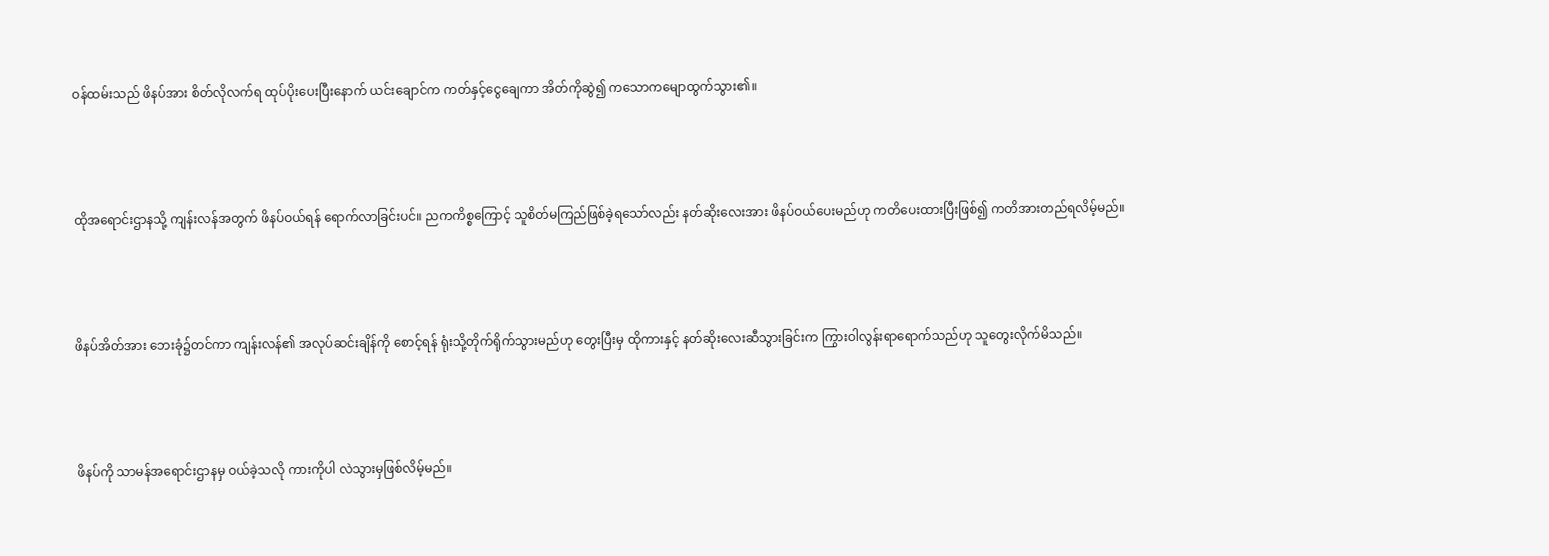ဝန်ထမ်းသည် ဖိနပ်အား စိတ်လိုလက်ရ ထုပ်ပိုးပေးပြီးနောက် ယင်းချောင်က ကတ်နှင့်ငွေချေကာ အိတ်ကိုဆွဲ၍ ကသောကမျောထွက်သွား၏။





ထိုအရောင်းဌာနသို့ ကျန်းလန်အတွက် ဖိနပ်ဝယ်ရန် ရောက်လာခြင်းပင်။ ညကကိစ္စကြောင့် သူစိတ်မကြည်ဖြစ်ခဲ့ရသော်လည်း နတ်ဆိုးလေးအား ဖိနပ်ဝယ်ပေးမည်ဟု ကတိပေးထားပြီးဖြစ်၍ ကတိအားတည်ရလိမ့်မည်။





ဖိနပ်အိတ်အား ဘေးခုံ၌တင်ကာ ကျန်းလန်၏ အလုပ်ဆင်းချိန်ကို စောင့်ရန် ရုံးသို့တိုက်ရိုက်သွားမည်ဟု တွေးပြီးမှ ထိုကားနှင့် နတ်ဆိုးလေးဆီသွားခြင်းက ကြွားဝါလွန်းရာရောက်သည်ဟု သူတွေးလိုက်မိသည်။





ဖိနပ်ကို သာမန်အရောင်းဌာနမှ ဝယ်ခဲ့သလို ကားကိုပါ လဲသွားမှဖြစ်လိမ့်မည်။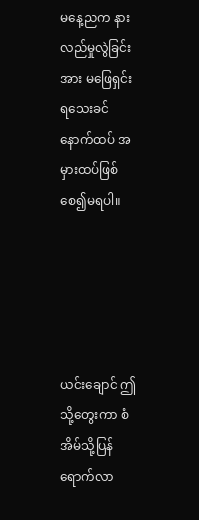မနေ့ညက နားလည်မှုလွဲခြင်းအား မဖြေရှင်းရသေးခင် နောက်ထပ် အမှားထပ်ဖြစ်စေ၍မရပါ။





ယင်းချောင် ဤသို့တွေးကာ စံအိမ်သို့ပြန်ရောက်လာ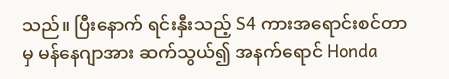သည်။ ပြီးနောက် ရင်းနှီးသည့် S4 ကားအရောင်းစင်တာမှ မန်နေဂျာအား ဆက်သွယ်၍ အနက်ရောင် Honda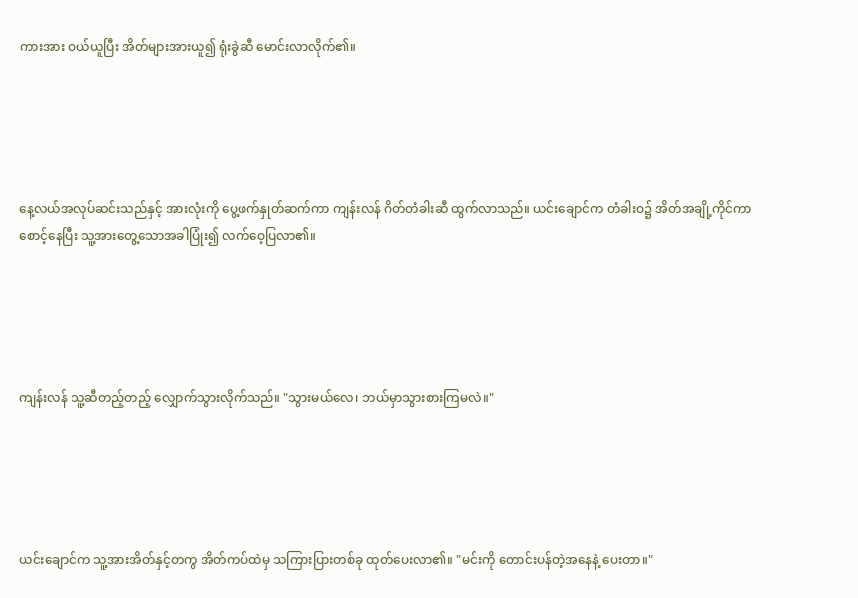ကားအား ဝယ်ယူပြီး အိတ်များအားယူ၍ ရုံးခွဲဆီ မောင်းလာလိုက်၏။





နေ့လယ်အလုပ်ဆင်းသည်နှင့် အားလုံးကို ပွေ့ဖက်နှုတ်ဆက်ကာ ကျန်းလန် ဂိတ်တံခါးဆီ ထွက်လာသည်။ ယင်းချောင်က တံခါးဝ၌ အိတ်အချို့ကိုင်ကာစောင့်နေပြီး သူ့အားတွေ့သောအခါပြုံး၍ လက်ဝေ့ပြလာ၏။





ကျန်းလန် သူ့ဆီတည့်တည့် လျှောက်သွားလိုက်သည်။ "သွားမယ်လေ၊ ဘယ်မှာသွားစားကြမလဲ။"





ယင်းချောင်က သူ့အားအိတ်နှင့်တကွ အိတ်ကပ်ထဲမှ သကြားပြားတစ်ခု ထုတ်ပေးလာ၏။ "မင်းကို တောင်းပန်တဲ့အနေနဲ့ ပေးတာ။"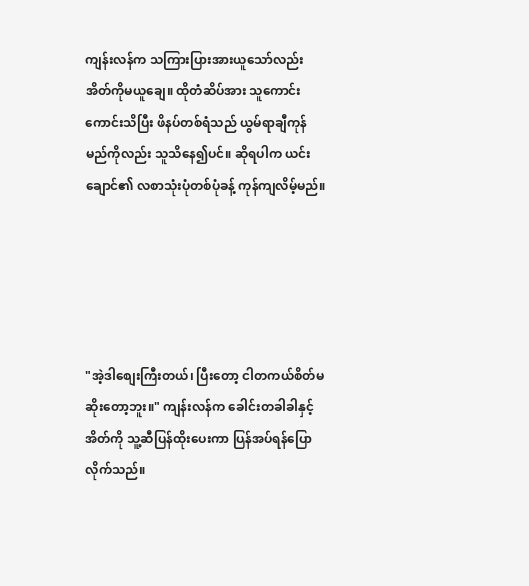ကျန်းလန်က သကြားပြားအားယူသော်လည်း အိတ်ကိုမယူချေ။ ထိုတံဆိပ်အား သူကောင်းကောင်းသိပြီး ဖိနပ်တစ်ရံသည် ယွမ်ရာချီကုန်မည်ကိုလည်း သူသိနေ၍ပင်။ ဆိုရပါက ယင်းချောင်၏ လစာသုံးပုံတစ်ပုံခန့် ကုန်ကျလိမ့်မည်။





"အဲ့ဒါစျေးကြီးတယ်၊ ပြီးတော့ ငါတကယ်စိတ်မဆိုးတော့ဘူး။" ကျန်းလန်က ခေါင်းတခါခါနှင့် အိတ်ကို သူ့ဆီပြန်ထိုးပေးကာ ပြန်အပ်ရန်ပြောလိုက်သည်။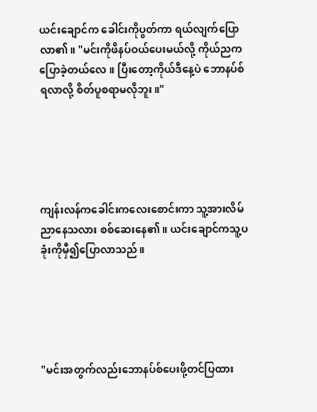ယင်းချောင်က ခေါင်းကိုပွတ်ကာ ရယ်လျက်ပြောလာ၏။ "မင်းကိုဖိနပ်ဝယ်ပေးမယ်လို့ ကိုယ်ညကပြောခဲ့တယ်လေ။ ပြီးတော့ကိုယ်ဒီနေ့ပဲ ဘောနပ်စ်ရလာလို့ စိတ်ပူစရာမလိုဘူး။"





ကျန်းလန်ကခေါင်းကလေးစောင်းကာ သူ့အားလိမ်ညာနေသလား စစ်ဆေးနေ၏။ ယင်းချောင်ကသူ့ပခုံးကိုမှီ၍ပြောလာသည်။





"မင်းအတွက်လည်းဘောနပ်စ်ပေးဖို့တင်ပြထား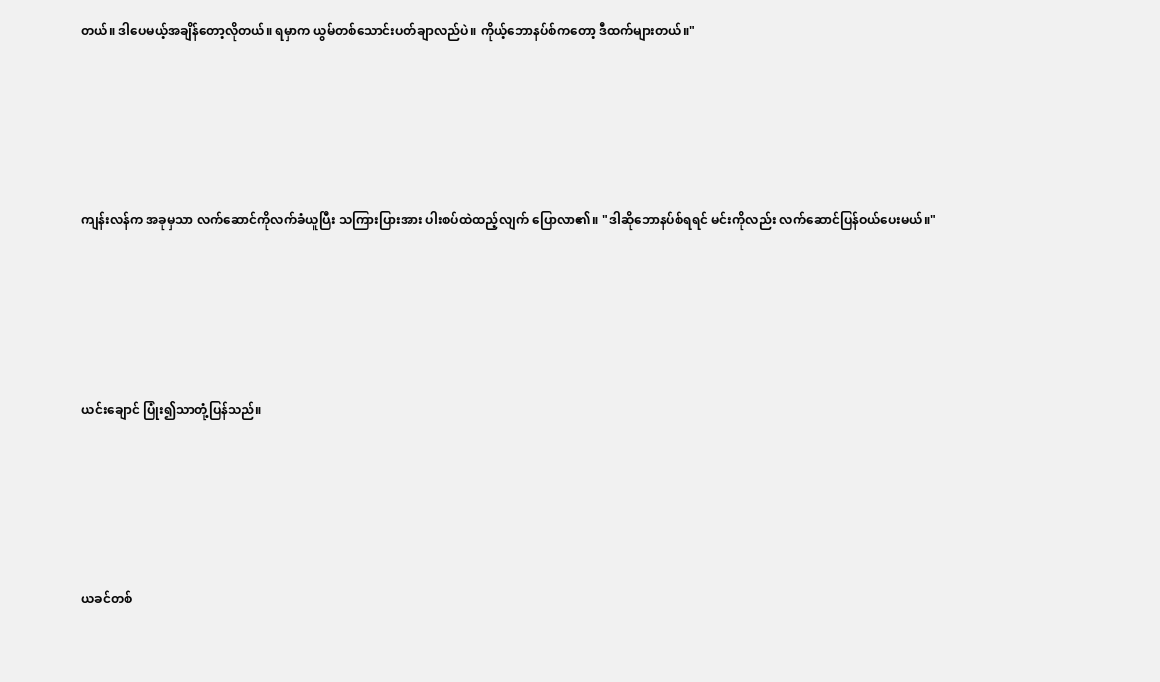တယ်။ ဒါပေမယ့်အချိန်တော့လိုတယ်။ ရမှာက ယွမ်တစ်သောင်းပတ်ချာလည်ပဲ။ ကိုယ့်ဘောနပ်စ်ကတော့ ဒီထက်များတယ်။"





ကျန်းလန်က အခုမှသာ လက်ဆောင်ကိုလက်ခံယူပြီး သကြားပြားအား ပါးစပ်ထဲထည့်လျက် ပြောလာ၏။ "ဒါဆိုဘောနပ်စ်ရရင် မင်းကိုလည်း လက်ဆောင်ပြန်ဝယ်ပေးမယ်။"





ယင်းချောင် ပြုံး၍သာတုံ့ပြန်သည်။





ယခင်တစ်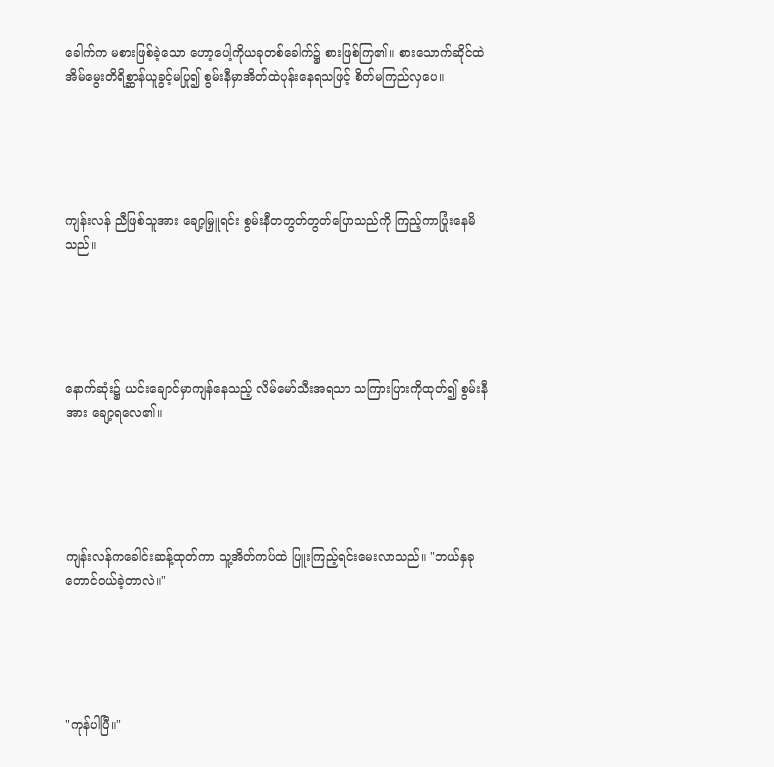ခေါက်က မစားဖြစ်ခဲ့သော ဟော့ပေါ့ကိုယခုတစ်ခေါက်၌ စားဖြစ်ကြ၏။ စားသောက်ဆိုင်ထဲ အိမ်မွေးတိရိစ္ဆာန်ယူခွင့်မပြု၍ စွမ်းနီမှာအိတ်ထဲပုန်းနေရသဖြင့် စိတ်မကြည်လှပေ။





ကျန်းလန် ညီဖြစ်သူအား ချော့မြှူရင်း စွမ်းနီတတွတ်တွတ်ပြောသည်ကို ကြည့်ကာပြုံးနေမိသည်။





နောက်ဆုံး၌ ယင်းချောင်မှာကျန်နေသည့် လိမ်မော်သီးအရသာ သကြားပြားကိုထုတ်၍ စွမ်းနီအား ချော့ရလေ၏။





ကျန်းလန်ကခေါင်းဆန့်ထုတ်ကာ သူ့အိတ်ကပ်ထဲ ပြူးကြည့်ရင်းမေးလာသည်။ "ဘယ်နှခုတောင်ဝယ်ခဲ့တာလဲ။"





"ကုန်ပါပြီ။"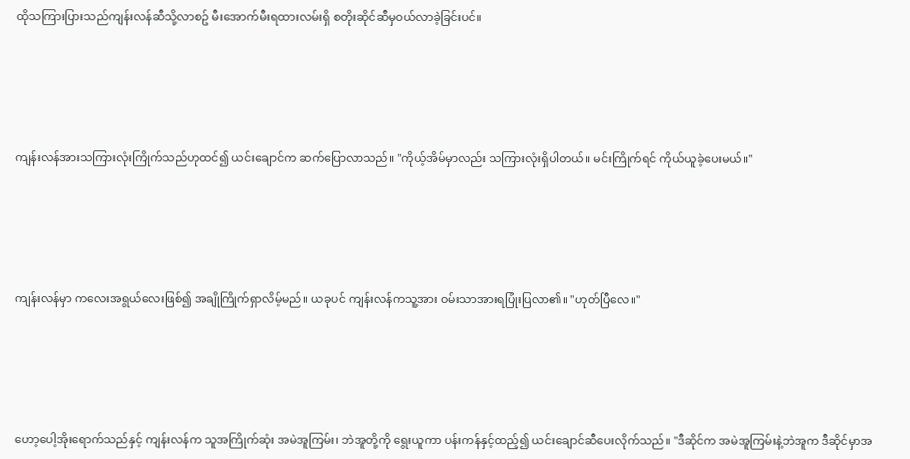ထိုသကြားပြားသည်ကျန်းလန်ဆီသို့လာစဥ် မီးအောက်မီးရထားလမ်းရှိ စတိုးဆိုင်ဆီမှဝယ်လာခဲ့ခြင်းပင်။





ကျန်းလန်အားသကြားလုံးကြိုက်သည်ဟုထင်၍ ယင်းချောင်က ဆက်ပြောလာသည်။ "ကိုယ့်အိမ်မှာလည်း သကြားလုံးရှိပါတယ်။ မင်းကြိုက်ရင် ကိုယ်ယူခဲ့ပေးမယ်။"





ကျန်းလန်မှာ ကလေးအရွယ်လေးဖြစ်၍ အချိုကြိုက်ရှာလိမ့်မည်။ ယခုပင် ကျန်းလန်ကသူ့အား ဝမ်းသာအားရပြုံးပြလာ၏။ "ဟုတ်ပြီလေ။"





ဟော့ပေါ့အိုးရောက်သည်နှင့် ကျန်းလန်က သူအကြိုက်ဆုံး အမဲအူကြမ်း၊ ဘဲအူတို့ကို ရွေးယူကာ ပန်းကန်နှင့်ထည့်၍ ယင်းချောင်ဆီပေးလိုက်သည်။ "ဒီဆိုင်က အမဲအူကြမ်းနဲ့ဘဲအူက ဒီဆိုင်မှာအ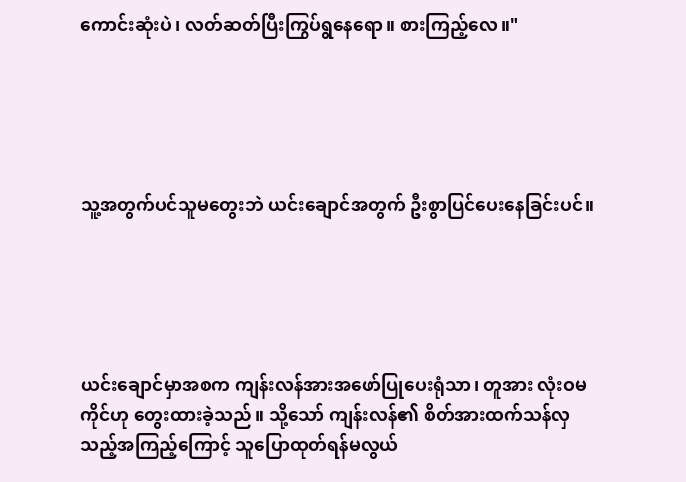ကောင်းဆုံးပဲ၊ လတ်ဆတ်ပြီးကြွပ်ရွနေရော။ စားကြည့်လေ။"





သူ့အတွက်ပင်သူမတွေးဘဲ ယင်းချောင်အတွက် ဦးစွာပြင်ပေးနေခြင်းပင်။





ယင်းချောင်မှာအစက ကျန်းလန်အားအဖော်ပြုပေးရုံသာ၊ တူအား လုံးဝမကိုင်ဟု တွေးထားခဲ့သည်။ သို့သော် ကျန်းလန်၏ စိတ်အားထက်သန်လှသည့်အကြည့်ကြောင့် သူပြောထုတ်ရန်မလွယ်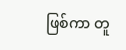ဖြစ်ကာ တူ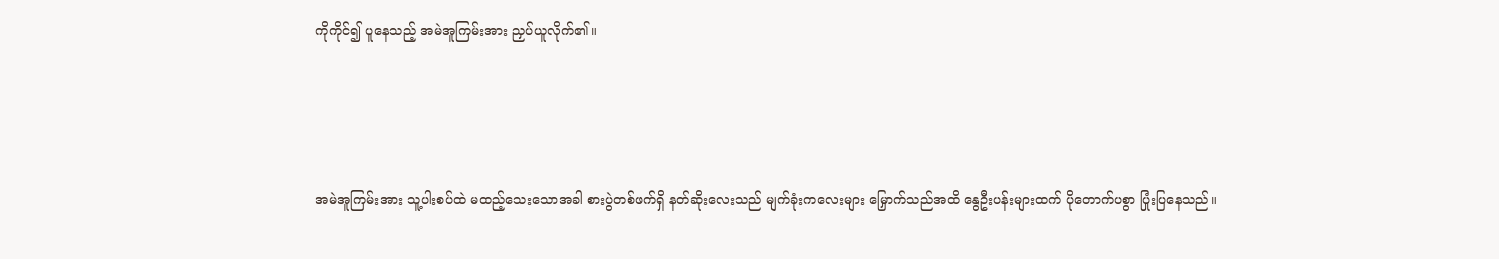ကိုကိုင်၍ ပူနေသည့် အမဲအူကြမ်းအား ညှပ်ယူလိုက်၏။





အမဲအူကြမ်းအား သူ့ပါးစပ်ထဲ မထည့်သေးသောအခါ စားပွဲတစ်ဖက်ရှိ နတ်ဆိုးလေးသည် မျက်ခုံးကလေးများ မြှောက်သည်အထိ နွေဦးပန်းများထက် ပိုတောက်ပစွာ ပြုံးပြနေသည်။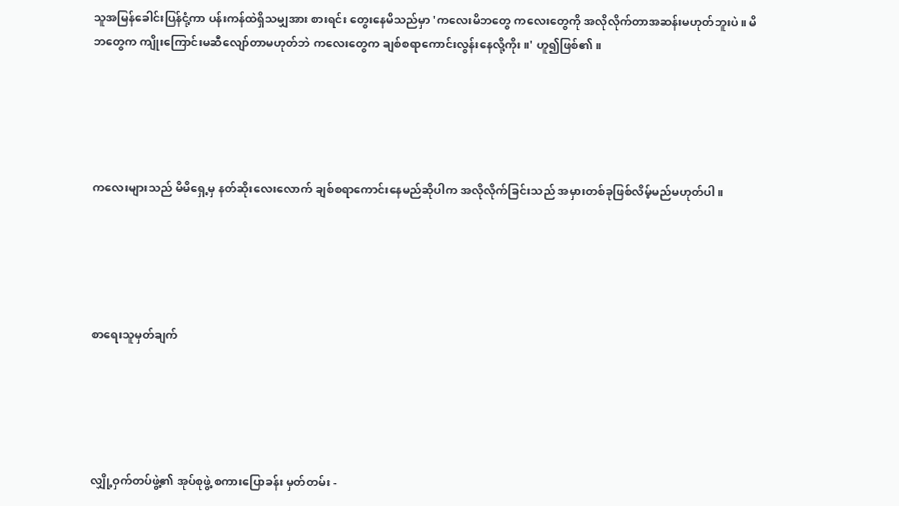သူအမြန်ခေါင်းပြန်ငုံ့ကာ ပန်းကန်ထဲရှိသမျှအား စားရင်း တွေးနေမိသည်မှာ 'ကလေးမိဘတွေ ကလေးတွေကို အလိုလိုက်တာအဆန်းမဟုတ်ဘူးပဲ။ မိဘတွေက ကျိုးကြောင်းမဆီလျော်တာမဟုတ်ဘဲ ကလေးတွေက ချစ်စရာကောင်းလွန်းနေလို့ကိုး။' ဟူ၍ဖြစ်၏။





ကလေးများသည် မိမိရှေ့မှ နတ်ဆိုးလေးလောက် ချစ်စရာကောင်းနေမည်ဆိုပါက အလိုလိုက်ခြင်းသည် အမှားတစ်ခုဖြစ်လိမ့်မည်မဟုတ်ပါ။





စာရေးသူမှတ်ချက်





လျှို့ဝှက်တပ်ဖွဲ့၏ အုပ်စုဖွဲ့ စကားပြောခန်း မှတ်တမ်း -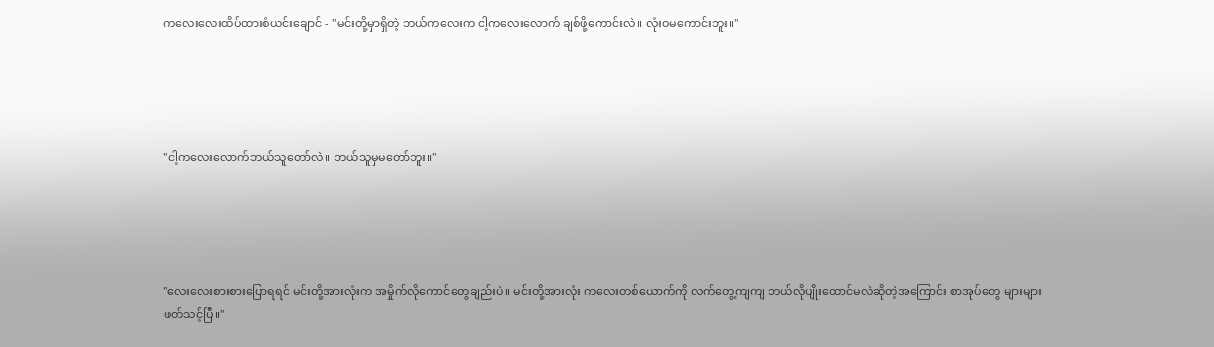ကလေးလေးထိပ်ထားစံယင်းချောင် - "မင်းတို့မှာရှိတဲ့ ဘယ်ကလေးက ငါ့ကလေးလောက် ချစ်ဖို့ကောင်းလဲ။ လုံးဝမကောင်းဘူး။"





"ငါ့ကလေးလောက်ဘယ်သူတော်လဲ။ ဘယ်သူမှမတော်ဘူး။"





"လေးလေးစားစားပြောရရင် မင်းတို့အားလုံးက အမှိုက်လိုကောင်တွေချည်းပဲ။ မင်းတို့အားလုံး ကလေးတစ်ယောက်ကို လက်တွေ့ကျကျ ဘယ်လိုပျိုးထောင်မလဲဆိုတဲ့အကြောင်း စာအုပ်တွေ များများဖတ်သင့်ပြီ။"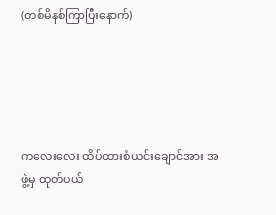(တစ်မိနစ်ကြာပြီးနောက်)





ကလေးလေး ထိပ်ထားစံယင်းချောင်အား အဖွဲ့မှ ထုတ်ပယ်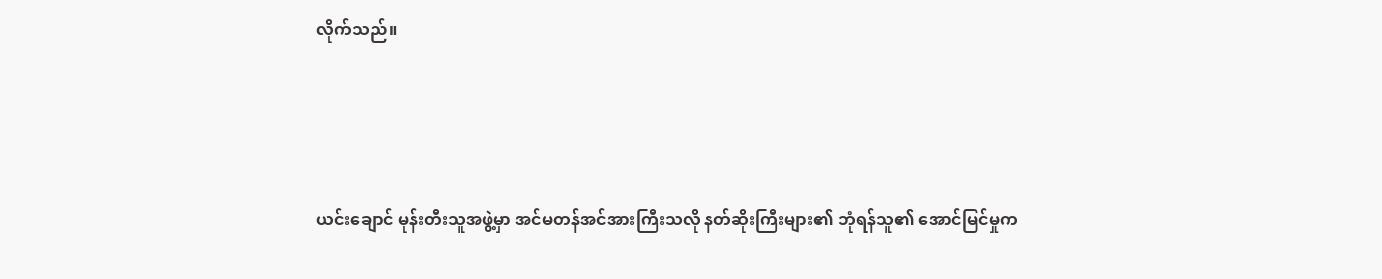လိုက်သည်။





ယင်းချောင် မုန်းတီးသူအဖွဲ့မှာ အင်မတန်အင်အားကြီးသလို နတ်ဆိုးကြီးများ၏ ဘုံရန်သူ၏ အောင်မြင်မှုက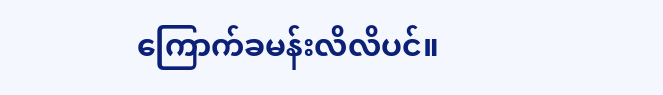ကြောက်ခမန်းလိလိပင်။